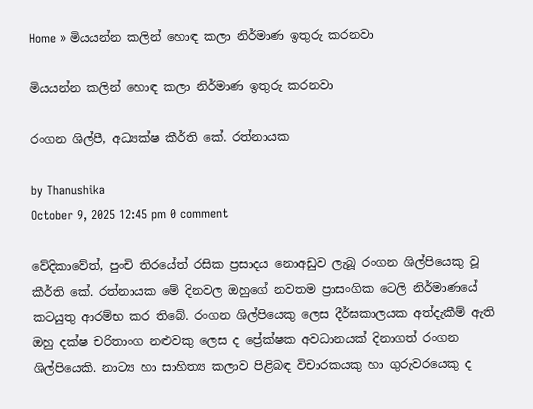Home » මියයන්න කලින් හොඳ කලා නිර්මාණ ඉතුරු කරනවා

මියයන්න කලින් හොඳ කලා නිර්මාණ ඉතුරු කරනවා

රංගන ශිල්පී, අධ්‍යක්ෂ කීර්ති කේ. රත්නායක

by Thanushika
October 9, 2025 12:45 pm 0 comment

වේදිකාවේත්, පුංචි තිරයේත් රසික ප්‍රසාදය නොඅඩුව ලැබූ රංගන ශිල්පියෙකු වූ කීර්ති කේ. රත්නායක මේ දිනවල ඔහුගේ නවතම ප්‍රාසංගික ටෙලි නිර්මාණයේ කටයුතු ආරම්භ කර තිබේ. රංගන ශිල්පියෙකු ලෙස දීර්ඝකාලයක අත්දැකීම් ඇති ඔහු දක්ෂ චරිතාංග නළුවකු ලෙස ද ප්‍රේක්ෂක අවධානයක් දිනාගත් රංගන ශිල්පියෙකි. නාට්‍ය හා සාහිත්‍ය කලාව පිළිබඳ විචාරකයකු හා ගුරුවරයෙකු ද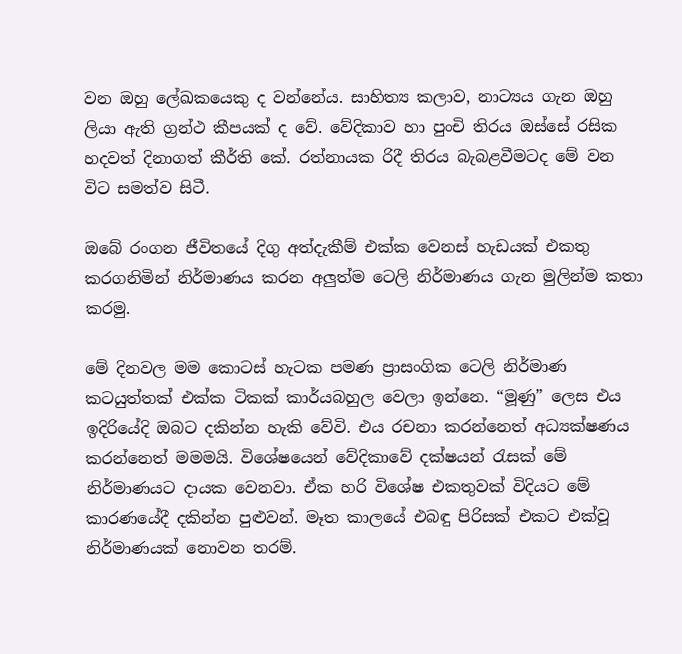වන ඔහු ලේඛකයෙකු ද වන්නේය. සාහිත්‍ය කලාව, නාට්‍යය ගැන ඔහු ලියා ඇති ග්‍රන්ථ කීපයක් ද වේ. වේදිකාව හා පුංචි තිරය ඔස්සේ රසික හදවත් දිනාගත් කීර්ති කේ. රත්නායක රිදී තිරය බැබළවීමටද මේ වන විට සමත්ව සිටී.

ඔබේ රංගන ජීවිතයේ දිගු අත්දැකීම් එක්ක වෙනස් හැඩයක් එකතු කරගනිමින් නිර්මාණය කරන අලුත්ම ටෙලි නිර්මාණය ගැන මුලින්ම කතා කරමු.

මේ දිනවල මම කොටස් හැටක පමණ ප්‍රාසංගික ටෙලි නිර්මාණ කටයුත්තක් එක්ක ටිකක් කාර්යබහුල වෙලා ඉන්නෙ. “මූණු” ලෙස එය ඉදිරියේදි ඔබට දකින්න හැකි වේවි. එය රචනා කරන්නෙත් අධ්‍යක්ෂණය කරන්නෙත් මමමයි. විශේෂයෙන් වේදිකාවේ දක්ෂයන් රැසක් මේ නිර්මාණයට දායක වෙනවා. ඒක හරි විශේෂ එකතුවක් විදියට මේ කාරණයේදී දකින්න පුළුවන්. මෑත කාලයේ එබඳු පිරිසක් එකට එක්වූ නිර්මාණයක් නොවන තරම්.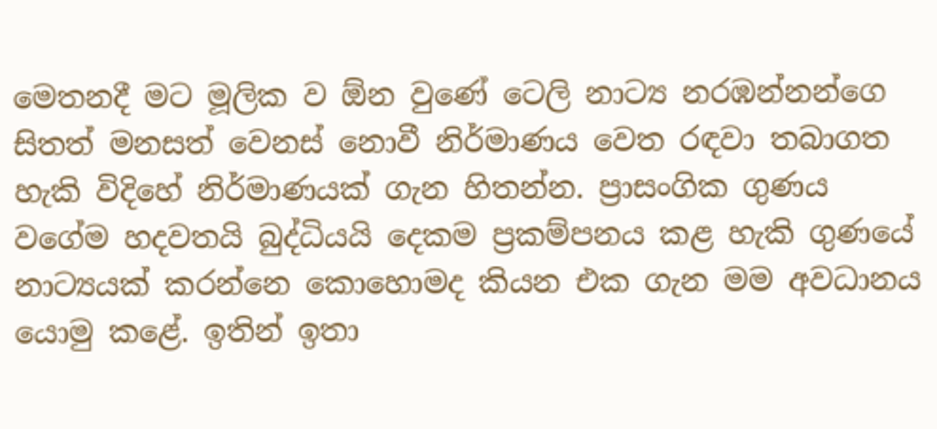මෙතනදී මට මූලික ව ඕන වුණේ ටෙලි නාට්‍ය නරඹන්නන්ගෙ සිතත් මනසත් වෙනස් නොවී නිර්මාණය වෙත රඳවා තබාගත හැකි විදිහේ නිර්මාණයක් ගැන හිතන්න. ප්‍රාසංගික ගුණය වගේම හදවතයි බුද්ධියයි දෙකම ප්‍රකම්පනය කළ හැකි ගුණයේ නාට්‍යයක් කරන්නෙ කොහොමද කියන එක ගැන මම අවධානය යොමු කළේ. ඉතින් ඉතා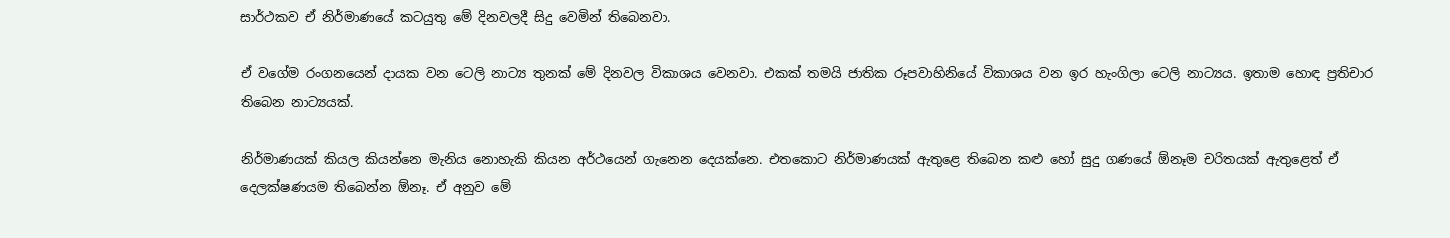සාර්ථකව ඒ නිර්මාණයේ කටයුතු මේ දිනවලදී සිදු වෙමින් තිබෙනවා.

ඒ වගේම රංගනයෙන් දායක වන ටෙලි නාට්‍ය තුනක් මේ දිනවල විකාශය වෙනවා. එකක් තමයි ජාතික රූපවාහිනියේ විකාශය වන ඉර හැංගිලා ටෙලි නාට්‍යය. ඉතාම හොඳ ප්‍රතිචාර තිබෙන නාට්‍යයක්.

නිර්මාණයක් කියල කියන්නෙ මැනිය නොහැකි කියන අර්ථයෙන් ගැනෙන දෙයක්නෙ. එතකොට නිර්මාණයක් ඇතුළෙ තිබෙන කළු හෝ සුදු ගණයේ ඕනෑම චරිතයක් ඇතුළෙත් ඒ දෙලක්ෂණයම තිබෙන්න ඕනෑ. ඒ අනුව මේ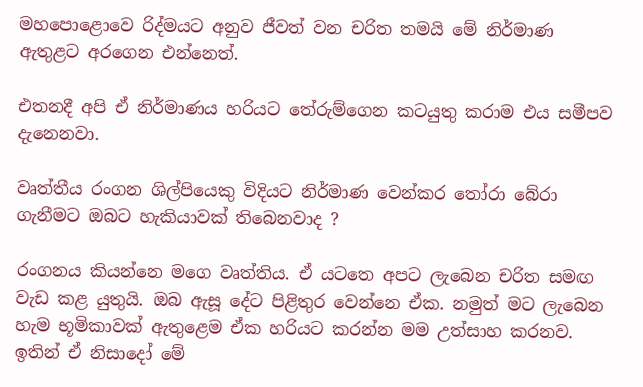මහපොළොවෙ රිද්මයට අනුව ජීවත් වන චරිත තමයි මේ නිර්මාණ ඇතුළට අරගෙන එන්නෙත්.

එතනදී අපි ඒ නිර්මාණය හරියට තේරුම්ගෙන කටයුතු කරාම එය සමීපව දැනෙනවා.

වෘත්තීය රංගන ශිල්පියෙකු විදියට නිර්මාණ වෙන්කර තෝරා බේරා ගැනීමට ඔබට හැකියාවක් තිබෙනවාද ?

රංගනය කියන්නෙ මගෙ වෘත්තිය. ඒ යටතෙ අපට ලැබෙන චරිත සමඟ වැඩ කළ යුතුයි. ඔබ ඇසූ දේට පිළිතුර වෙන්නෙ ඒක. නමුත් මට ලැබෙන හැම භූමිකාවක් ඇතුළෙම ඒක හරියට කරන්න මම උත්සාහ කරනව. ඉතින් ඒ නිසාදෝ මේ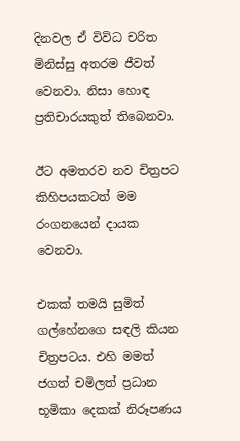දිනවල ඒ විවිධ චරිත මිනිස්සු අතරම ජීවත් වෙනවා. නිසා හොඳ ප්‍රතිචාරයකුත් තිබෙනවා.

ඊට අමතරව නව චිත්‍රපට කිහිපයකටත් මම රංගනයෙන් දායක වෙනවා.

එකක් තමයි සුමිත් ගල්හේනගෙ සඳලි කියන චිත්‍රපටය. එහි මමත් ජගත් චමිලත් ප්‍රධාන භූමිකා දෙකක් නිරූපණය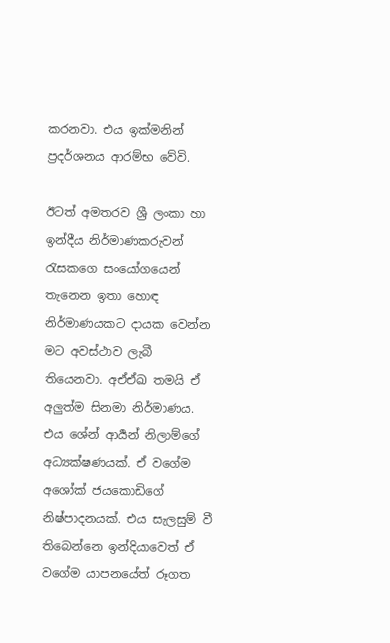කරනවා. එය ඉක්මනින් ප්‍රදර්ශනය ආරම්භ වේවි.

ඊටත් අමතරව ශ්‍රී ලංකා හා ඉන්දීය නිර්මාණකරුවන් රැසකගෙ සංයෝගයෙන් තැනෙන ඉතා හොඳ නිර්මාණයකට දායක වෙන්න මට අවස්ථාව ලැබී තියෙනවා. අඒඒඛ තමයි ඒ අලුත්ම සිනමා නිර්මාණය. එය ශේන් ආර්‍යන් නිලාම්ගේ අධ්‍යක්ෂණයක්. ඒ වගේම අශෝක් ජයකොඩිගේ නිෂ්පාදනයක්. එය සැලසුම් වී තිබෙන්නෙ ඉන්දියාවෙත් ඒ වගේම යාපනයේත් රූගත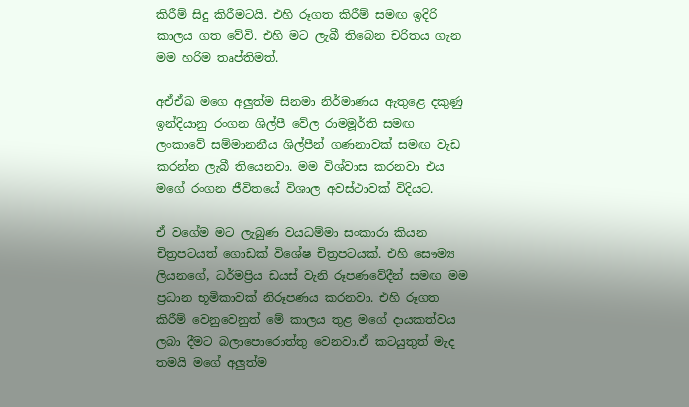කිරීම් සිදු කිරීමටයි. එහි රූගත කිරීම් සමඟ ඉදිරි කාලය ගත වේවි. එහි මට ලැබී තිබෙන චරිතය ගැන මම හරිම තෘප්තිමත්.

අඒඒඛ මගෙ අලුත්ම සිනමා නිර්මාණය ඇතුළෙ දකුණු ඉන්දියානු රංගන ශිල්පී වේල රාමමූර්ති සමඟ ලංකාවේ සම්මානනීය ශිල්පීන් ගණනාවක් සමඟ වැඩ කරන්න ලැබී තියෙනවා. මම විශ්වාස කරනවා එය මගේ රංගන ජීවිතයේ විශාල අවස්ථාවක් විදියට.

ඒ වගේම මට ලැබුණ වයධම්මා සංකාරා කියන චිත්‍රපටයත් ගොඩක් විශේෂ චිත්‍රපටයක්. එහි සෞම්‍ය ලියනගේ, ධර්මප්‍රිය ඩයස් වැනි රූපණවේදීන් සමඟ මම ප්‍රධාන භූමිකාවක් නිරූපණය කරනවා. එහි රූගත කිරීම් වෙනුවෙනුත් මේ කාලය තුළ මගේ දායකත්වය ලබා දීමට බලාපොරොත්තු වෙනවා.ඒ කටයුතුත් මැද තමයි මගේ අලුත්ම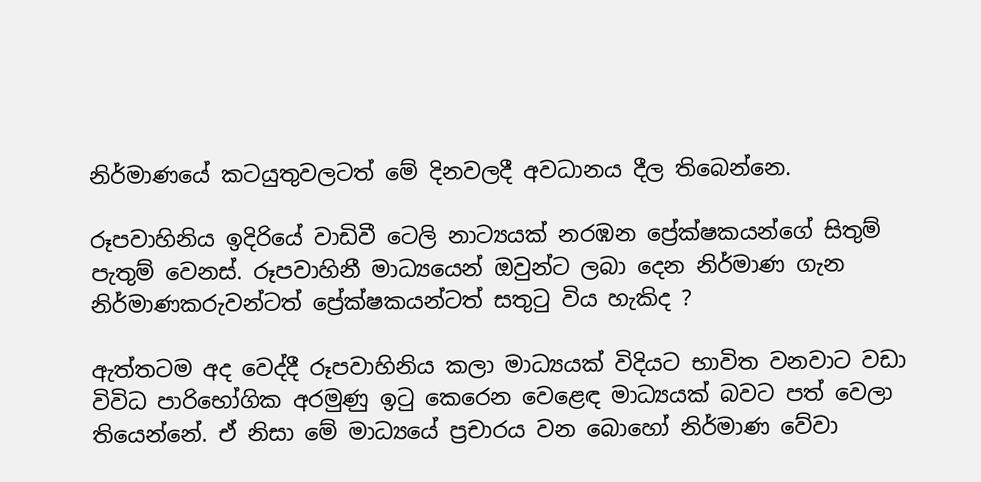නිර්මාණයේ කටයුතුවලටත් මේ දිනවලදී අවධානය දීල තිබෙන්නෙ.

රූපවාහිනිය ඉදිරියේ වාඩිවී ටෙලි නාට්‍යයක් නරඹන ප්‍රේක්ෂකයන්ගේ සිතුම් පැතුම් වෙනස්. රූපවාහිනී මාධ්‍යයෙන් ඔවුන්ට ලබා දෙන නිර්මාණ ගැන නිර්මාණකරුවන්ටත් ප්‍රේක්ෂකයන්ටත් සතුටු විය හැකිද ?

ඇත්තටම අද වෙද්දී රූපවාහිනිය කලා මාධ්‍යයක් විදියට භාවිත වනවාට වඩා විවිධ පාරිභෝගික අරමුණු ඉටු කෙරෙන වෙළෙඳ මාධ්‍යයක් බවට පත් වෙලා තියෙන්නේ. ඒ නිසා මේ මාධ්‍යයේ ප්‍රචාරය වන බොහෝ නිර්මාණ වේවා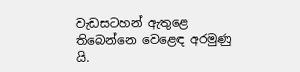වැඩසටහන් ඇතුළෙ තිබෙන්නෙ වෙළෙඳ අරමුණු යි.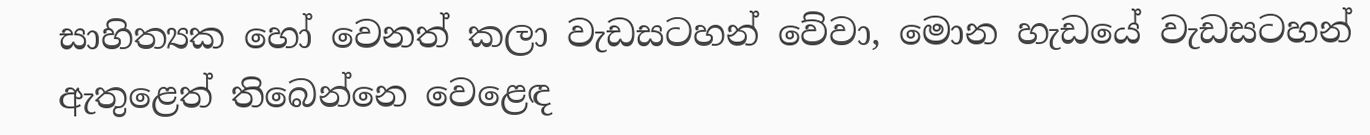සාහිත්‍යක හෝ වෙනත් කලා වැඩසටහන් වේවා, මොන හැඩයේ වැඩසටහන් ඇතුළෙත් තිබෙන්නෙ වෙළෙඳ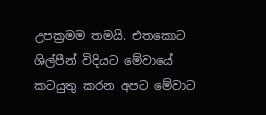උපක්‍රමම තමයි. එතකොට ශිල්පීන් විදියට මේවායේ කටයුතු කරන අපට මේවාට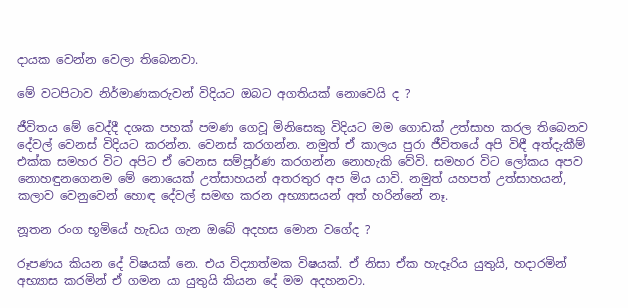දායක වෙන්න වෙලා තිබෙනවා.

මේ වටපිටාව නිර්මාණකරුවන් විදියට ඔබට අගතියක් නොවෙයි ද ?

ජීවිතය මේ වෙද්දී දශක පහක් පමණ ගෙවූ මිනිසෙකු විදියට මම ගොඩක් උත්සාහ කරල තිබෙනව දේවල් වෙනස් විදියට කරන්න. වෙනස් කරගන්න. නමුත් ඒ කාලය පුරා ජීවිතයේ අපි විඳී අත්දැකීම් එක්ක සමහර විට අපිට ඒ වෙනස සම්පූර්ණ කරගන්න නොහැකි වේවි. සමහර විට ලෝකය අපව නොහඳුනගෙනම මේ නොයෙක් උත්සාහයන් අතරතුර අප මිය යාවි. නමුත් යහපත් උත්සාහයන්, කලාව වෙනුවෙන් හොඳ දේවල් සමඟ කරන අභ්‍යාසයන් අත් හරින්නේ නෑ.

නූතන රංග භූමියේ හැඩය ගැන ඔබේ අදහස මොන වගේද ?

රූපණය කියන දේ විෂයක් නෙ. එය විද්‍යාත්මක විෂයක්. ඒ නිසා ඒක හැදෑරිය යුතුයි, හදාරමින් අභ්‍යාස කරමින් ඒ ගමන යා යුතුයි කියන දේ මම අදහනවා.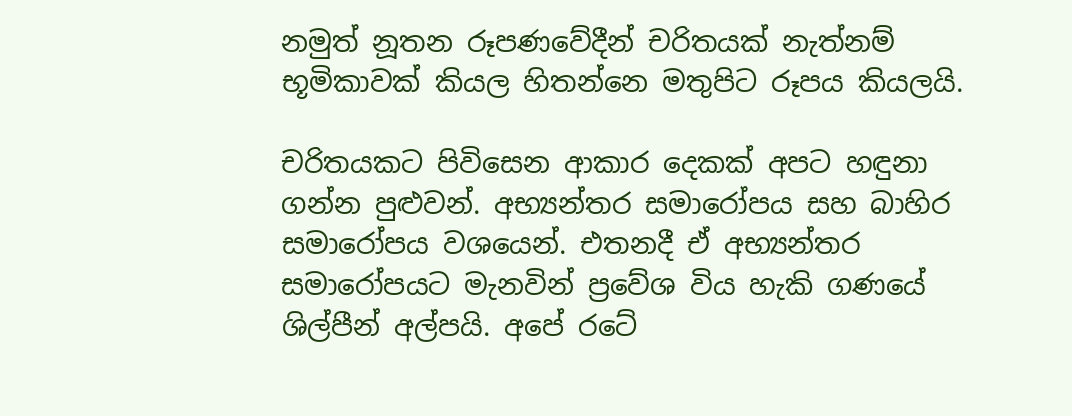නමුත් නූතන රූපණවේදීන් චරිතයක් නැත්නම් භූමිකාවක් කියල හිතන්නෙ මතුපිට රූපය කියලයි.

චරිතයකට පිවිසෙන ආකාර දෙකක් අපට හඳුනා ගන්න පුළුවන්. අභ්‍යන්තර සමාරෝපය සහ බාහිර සමාරෝපය වශයෙන්. එතනදී ඒ අභ්‍යන්තර සමාරෝපයට මැනවින් ප්‍රවේශ විය හැකි ගණයේ ශිල්පීන් අල්පයි. අපේ රටේ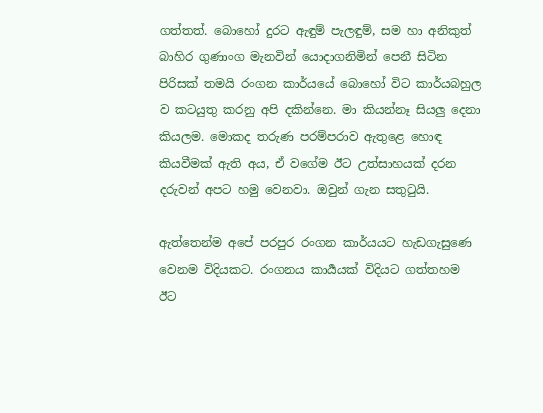ගත්තත්. බොහෝ දුරට ඇඳුම් පැලඳුම්, සම හා අනිකුත් බාහිර ගුණාංග මැනවින් යොදාගනිමින් පෙනී සිටින පිරිසක් තමයි රංගන කාර්යයේ බොහෝ විට කාර්යබහුල ව කටයුතු කරනු අපි දකින්නෙ. මා කියන්නෑ සියලු දෙනා කියලම. මොකද තරුණ පරම්පරාව ඇතුළෙ හොඳ කියවීමක් ඇති අය, ඒ වගේම ඊට උත්සාහයක් දරන දරුවන් අපට හමු වෙනවා. ඔවුන් ගැන සතුටුයි.

ඇත්තෙන්ම අපේ පරපුර රංගන කාර්යයට හැඩගැසුණෙ වෙනම විදියකට. රංගනය කාර්‍යයක් විදියට ගත්තහම ඊට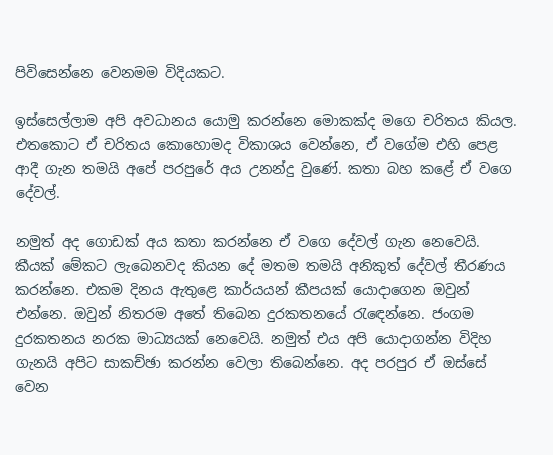පිවිසෙන්නෙ වෙනමම විදියකට.

ඉස්සෙල්ලාම අපි අවධානය යොමු කරන්නෙ මොකක්ද මගෙ චරිතය කියල. එතකොට ඒ චරිතය කොහොමද විකාශය වෙන්නෙ, ඒ වගේම එහි පෙළ ආදී ගැන තමයි අපේ පරපුරේ අය උනන්දු වුණේ. කතා බහ කළේ ඒ වගෙ දේවල්.

නමුත් අද ගොඩක් අය කතා කරන්නෙ ඒ වගෙ දේවල් ගැන නෙවෙයි. කීයක් මේකට ලැබෙනවද කියන දේ මතම තමයි අනිකුත් දේවල් තීරණය කරන්නෙ. එකම දිනය ඇතුළෙ කාර්යයන් කීපයක් යොදාගෙන ඔවුන් එන්නෙ. ඔවුන් නිතරම අතේ තිබෙන දුරකතනයේ රැඳෙන්නෙ. ජංගම දුරකතනය නරක මාධ්‍යයක් නෙවෙයි. නමුත් එය අපි යොදාගන්න විදිහ ගැනයි අපිට සාකච්ඡා කරන්න වෙලා තිබෙන්නෙ. අද පරපුර ඒ ඔස්සේ වෙන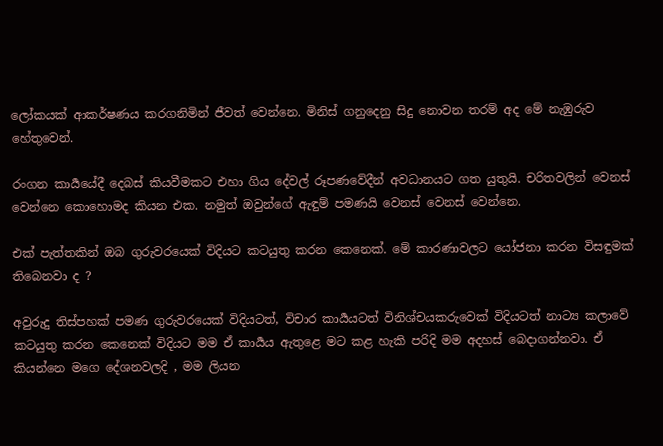ලෝකයක් ආකර්ෂණය කරගනිමින් ජීවත් වෙන්නෙ. මිනිස් ගනුදෙනු සිදු නොවන තරම් අද මේ නැඹුරුව හේතුවෙන්.

රංගන කාර්‍යයේදී දෙබස් කියවීමකට එහා ගිය දේවල් රූපණවේදීන් අවධානයට ගත යුතුයි. චරිතවලින් වෙනස් වෙන්නෙ කොහොමද කියන එක. නමුත් ඔවුන්ගේ ඇඳුම් පමණයි වෙනස් වෙනස් වෙන්නෙ.

එක් පැත්තකින් ඔබ ගුරුවරයෙක් විදියට කටයුතු කරන කෙනෙක්. මේ කාරණාවලට යෝජනා කරන විසඳුමක් තිබෙනවා ද ?

අවුරුදු තිස්පහක් පමණ ගුරුවරයෙක් විදියටත්, විචාර කාර්‍යයටත් විනිශ්චයකරුවෙක් විදියටත් නාට්‍ය කලාවේ කටයුතු කරන කෙනෙක් විදියට මම ඒ කාර්‍යය ඇතුළෙ මට කළ හැකි පරිදි මම අදහස් බෙදාගන්නවා. ඒ කියන්නෙ මගෙ දේශනවලදි , මම ලියන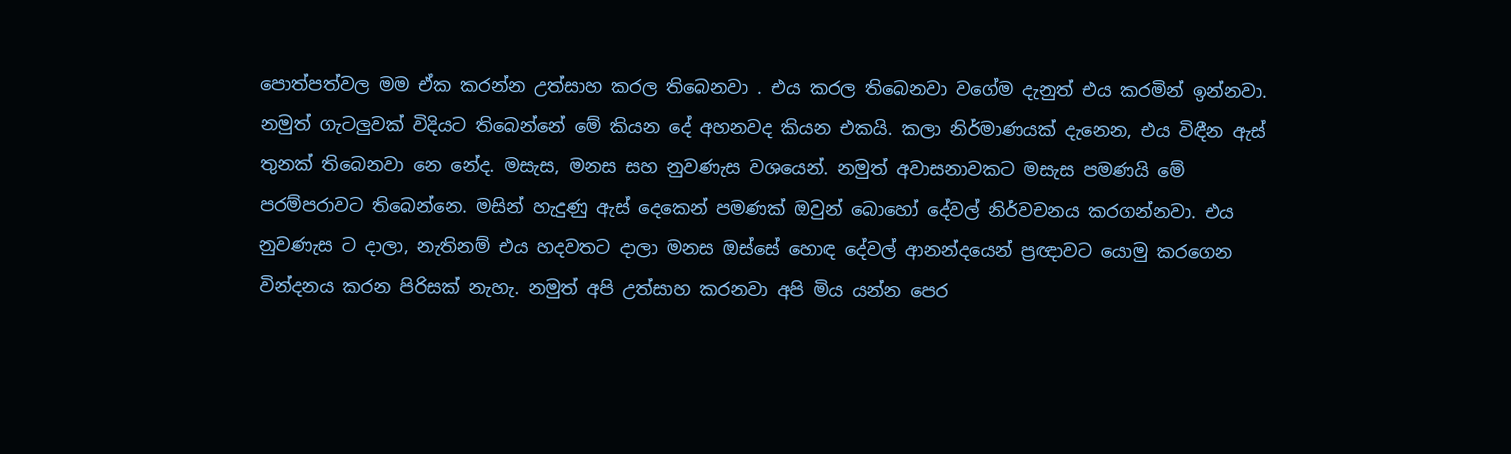පොත්පත්වල මම ඒක කරන්න උත්සාහ කරල තිබෙනවා . එය කරල තිබෙනවා වගේම දැනුත් එය කරමින් ඉන්නවා. නමුත් ගැටලුවක් විදියට තිබෙන්නේ මේ කියන දේ අහනවද කියන එකයි. කලා නිර්මාණයක් දැනෙන, එය විඳීන ඇස් තුනක් තිබෙනවා නෙ නේද. මසැස, මනස සහ නුවණැස වශයෙන්. නමුත් අවාසනාවකට මසැස පමණයි මේ පරම්පරාවට තිබෙන්නෙ. මසින් හැදුණු ඇස් දෙකෙන් පමණක් ඔවුන් බොහෝ දේවල් නිර්වචනය කරගන්නවා. එය නුවණැස ට දාලා, නැතිනම් එය හදවතට දාලා මනස ඔස්සේ හොඳ දේවල් ආනන්දයෙන් ප්‍රඥාවට යොමු කරගෙන වින්දනය කරන පිරිසක් නැහැ. නමුත් අපි උත්සාහ කරනවා අපි මිය යන්න පෙර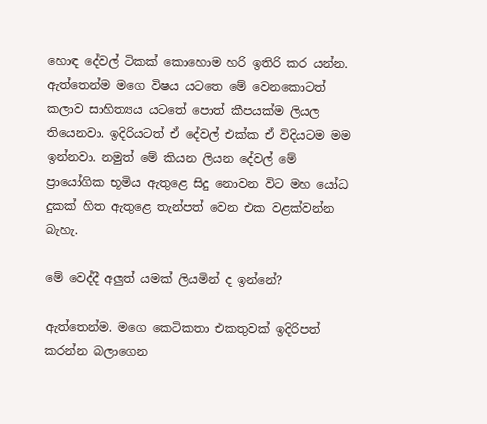හොඳ දේවල් ටිකක් කොහොම හරි ඉතිරි කර යන්න. ඇත්‍තෙන්ම මගෙ විෂය යටතෙ මේ වෙනකොටත් කලාව සාහිත්‍යය යටතේ පොත් කීපයක්ම ලියල තියෙනවා. ඉදිරියටත් ඒ දේවල් එක්ක ඒ විදියටම මම ඉන්නවා. නමුත් මේ කියන ලියන දේවල් මේ ප්‍රායෝගික භූමිය ඇතුළෙ සිදු නොවන විට මහ යෝධ දුකක් හිත ඇතුළෙ තැන්පත් වෙන එක වළක්වන්න බැහැ.

මේ වෙද්දී අලුත් යමක් ලියමින් ද ඉන්නේ?

ඇත්තෙන්ම. මගෙ කෙටිකතා එකතුවක් ඉදිරිපත් කරන්න බලාගෙන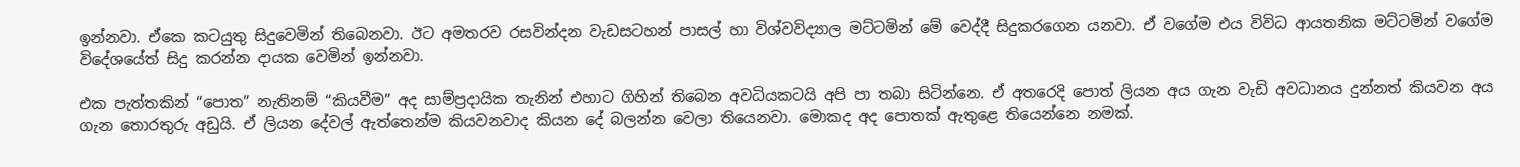ඉන්නවා. ඒකෙ කටයුතු සිදුවෙමින් තිබෙනවා. ඊට අමතරව රසවින්දන වැඩසටහන් පාසල් හා විශ්වවිද්‍යාල මට්ටමින් මේ වෙද්දී සිදුකරගෙන යනවා. ඒ වගේම එය විවිධ ආයතනික මට්ටමින් වගේම විදේශයේත් සිදු කරන්න දායක වෙමින් ඉන්නවා.

එක පැත්තකින් “පොත” නැතිනම් “කියවීම” අද සාම්ප්‍රදායික තැනින් එහාට ගිහින් තිබෙන අවධියකටයි අපි පා තබා සිටින්නෙ. ඒ අතරෙදි පොත් ලියන අය ගැන වැඩි අවධානය දුන්නත් කියවන අය ගැන තොරතුරු අඩුයි. ඒ ලියන දේවල් ඇත්තෙන්ම කියවනවාද කියන දේ බලන්න වෙලා තියෙනවා. මොකද අද පොතක් ඇතුළෙ තියෙන්නෙ නමක්.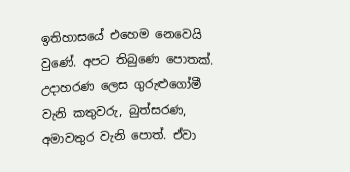ඉතිහාසයේ එහෙම නෙවෙයි වුණේ. අපට තිබුණෙ පොතක්. උදාහරණ ලෙස ගුරුළුගෝමී වැනි කතුවරු, බුත්සරණ, අමාවතුර වැනි පොත්. ඒවා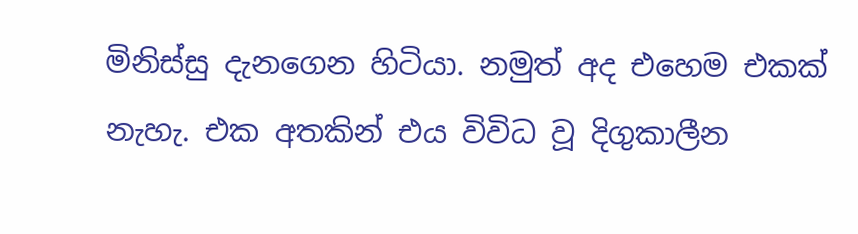මිනිස්සු දැනගෙන හිටියා. නමුත් අද එහෙම එකක් නැහැ. එක අතකින් එය විවිධ වූ දිගුකාලීන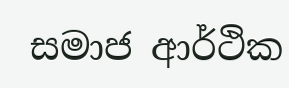සමාජ ආර්ථික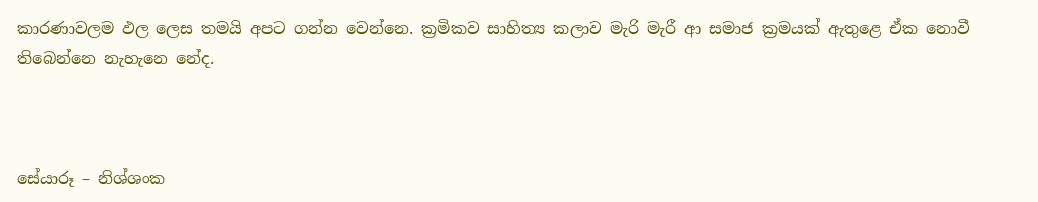කාරණාවලම ඵල ලෙස තමයි අපට ගන්න වෙන්නෙ. ක්‍රමිකව සාහිත්‍ය කලාව මැරි මැරී ආ සමාජ ක්‍රමයක් ඇතුළෙ ඒක නොවී තිබෙන්නෙ නැහැනෙ නේද.



සේයාරූ – නිශ්ශංක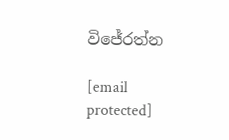විජේරත්න

[email protected]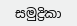සමුද්‍රිකා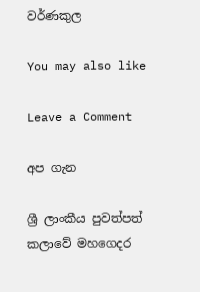වර්ණකුල

You may also like

Leave a Comment

අප ගැන

ශ්‍රී ලාංකීය පුවත්පත් කලාවේ මහගෙදර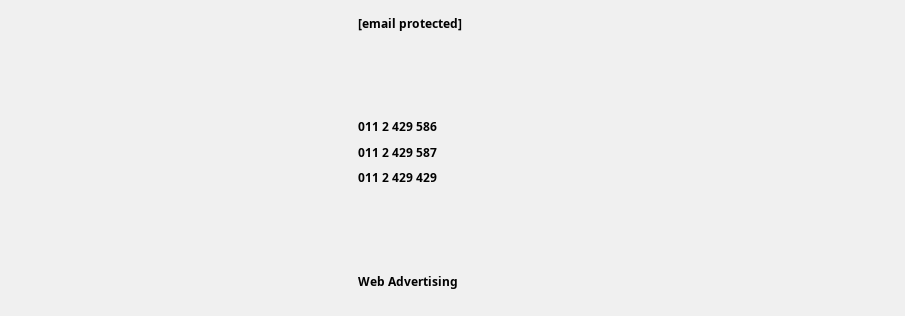[email protected]



011 2 429 586
011 2 429 587
011 2 429 429



Web Advertising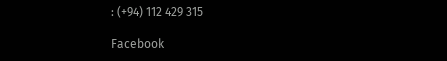: (+94) 112 429 315

Facebook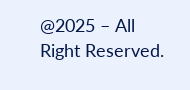@2025 – All Right Reserved.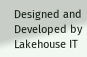Designed and Developed by Lakehouse IT